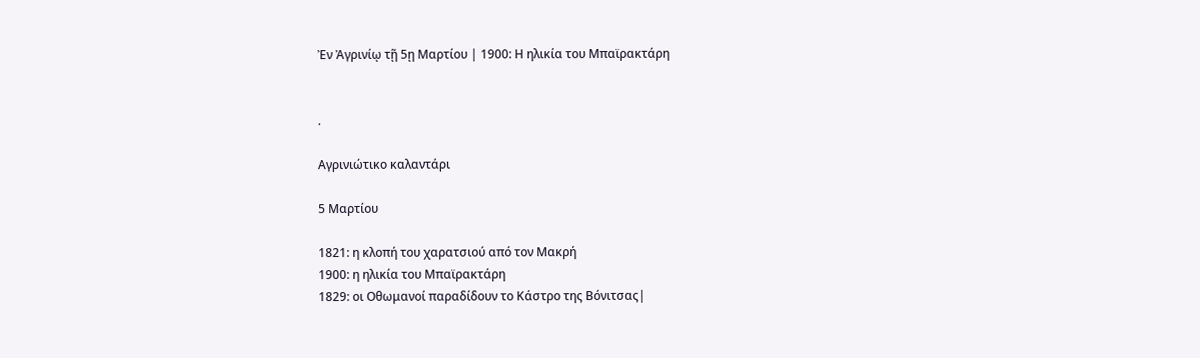Ἐν Ἀγρινίῳ τῇ 5ῃ Μαρτίου | 1900: Η ηλικία του Μπαϊρακτάρη


.

Aγρινιώτικο καλαντάρι

5 Μαρτίου

1821: η κλοπή του χαρατσιού από τον Μακρή
1900: η ηλικία του Μπαϊρακτάρη
1829: οι Οθωμανοί παραδίδουν το Κάστρο της Βόνιτσας|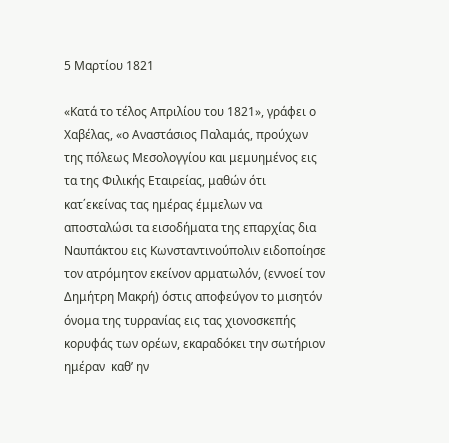5 Μαρτίου 1821

«Κατά το τέλος Απριλίου του 1821», γράφει ο Χαβέλας, «ο Αναστάσιος Παλαμάς, προύχων της πόλεως Μεσολογγίου και μεμυημένος εις τα της Φιλικής Εταιρείας, μαθών ότι κατ΄εκείνας τας ημέρας έμμελων να αποσταλώσι τα εισοδήματα της επαρχίας δια Ναυπάκτου εις Κωνσταντινούπολιν ειδοποίησε τον ατρόμητον εκείνον αρματωλόν, (εννοεί τον Δημήτρη Μακρή) όστις αποφεύγον το μισητόν όνομα της τυρρανίας εις τας χιονοσκεπής κορυφάς των ορέων, εκαραδόκει την σωτήριον ημέραν  καθ’ ην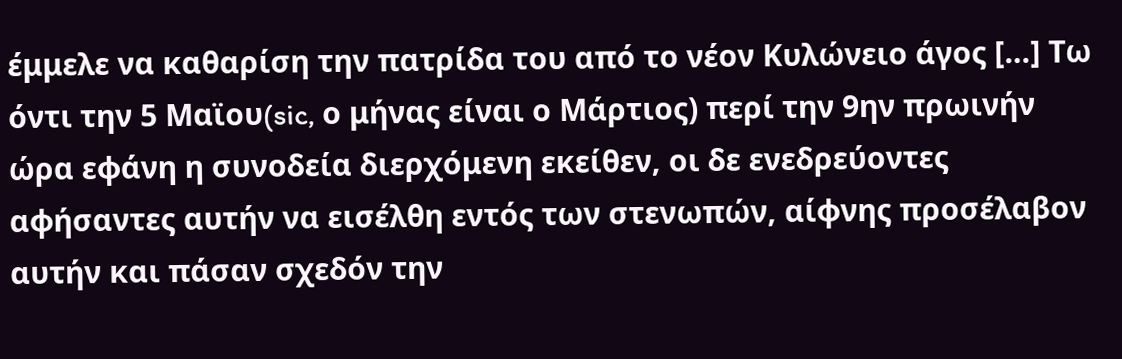έμμελε να καθαρίση την πατρίδα του από το νέον Κυλώνειο άγος […] Τω όντι την 5 Μαϊου(sic, ο μήνας είναι ο Μάρτιος) περί την 9ην πρωινήν ώρα εφάνη η συνοδεία διερχόμενη εκείθεν, οι δε ενεδρεύοντες αφήσαντες αυτήν να εισέλθη εντός των στενωπών, αίφνης προσέλαβον αυτήν και πάσαν σχεδόν την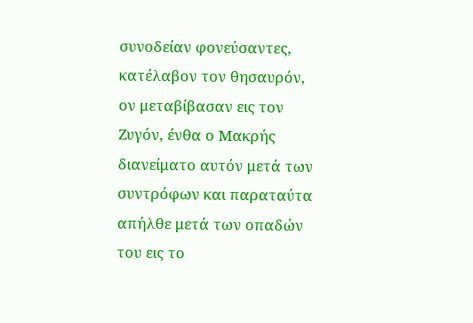συνοδείαν φονεύσαντες, κατέλαβον τον θησαυρόν, ον μεταβίβασαν εις τον Ζυγόν, ένθα ο Μακρής διανείματο αυτόν μετά των συντρόφων και παραταύτα απήλθε μετά των οπαδών του εις το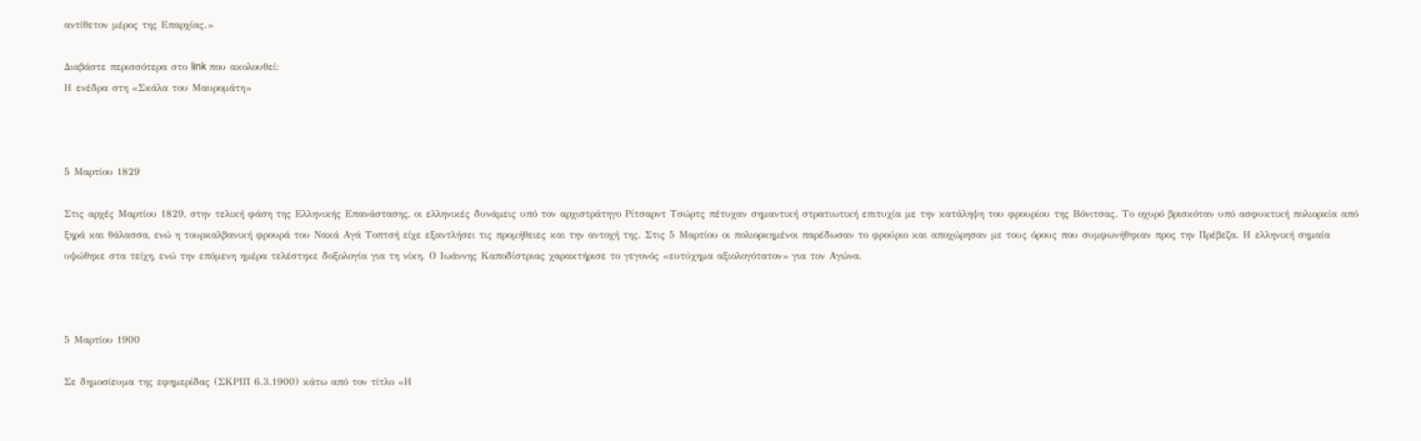αντίθετον μέρος της Επαρχίας.»

Διαβάστε περισσότερα στο link που ακολουθεί:
Η ενέδρα στη «Σκάλα του Μαυρομάτη»



5 Μαρτίου 1829

Στις αρχές Μαρτίου 1829, στην τελική φάση της Ελληνικής Επανάστασης, οι ελληνικές δυνάμεις υπό τον αρχιστράτηγο Ρίτσαρντ Τσώρτς πέτυχαν σημαντική στρατιωτική επιτυχία με την κατάληψη του φρουρίου της Βόνιτσας. Το οχυρό βρισκόταν υπό ασφυκτική πολιορκία από ξηρά και θάλασσα, ενώ η τουρκαλβανική φρουρά του Νακά Αγά Τοπτσή είχε εξαντλήσει τις προμήθειες και την αντοχή της. Στις 5 Μαρτίου οι πολιορκημένοι παρέδωσαν το φρούριο και αποχώρησαν με τους όρους που συμφωνήθηκαν προς την Πρέβεζα. Η ελληνική σημαία υψώθηκε στα τείχη, ενώ την επόμενη ημέρα τελέστηκε δοξολογία για τη νίκη. Ο Ιωάννης Καποδίστριας χαρακτήρισε το γεγονός «ευτύχημα αξιολογότατον» για τον Αγώνα.



5 Μαρτίου 1900

Σε δημοσίευμα της εφημερίδας (ΣΚΡΙΠ 6.3.1900) κάτω από τον τίτλο «Η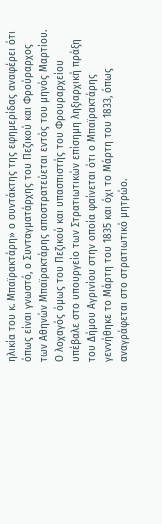ηλικία του κ. Μπαϊρακτάρη» ο συντάκτης της εφημερίδας αναφέρει ότι όπως είναι γνωστό, ο Συνταγματάρχης του Πεζικού και Φρούραρχος των Αθηνών Μπαϊρακτάρης αποστρατεύεται εντός του μηνός Μαρτίου. Ο λοχαγός όμως του Πεζικού και υπασπιστής του Φρουραρχείου υπέβαλε στο υπουργείο των Στρατιωτικών επίσημη ληξιαρχική πράξη του Δήμου Αγρινίου στην οποία φαίνεται ότι ο Μπαϊρακτάρης γεννήθηκε το Μάρτη του 1835 και όχι το Μάρτη του 1833, όπως αναγράφεται στο στρατιωτικό μητρώο.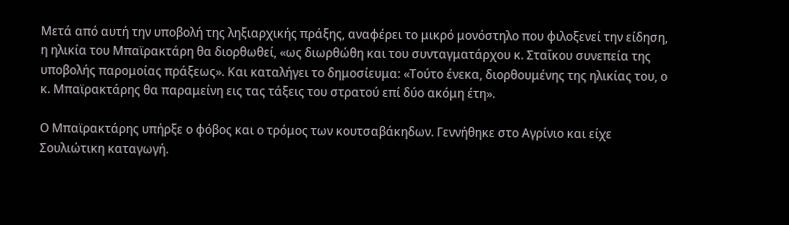Μετά από αυτή την υποβολή της ληξιαρχικής πράξης, αναφέρει το μικρό μονόστηλο που φιλοξενεί την είδηση, η ηλικία του Μπαϊρακτάρη θα διορθωθεί, «ως διωρθώθη και του συνταγματάρχου κ. Σταΐκου συνεπεία της υποβολής παρομοίας πράξεως». Και καταλήγει το δημοσίευμα: «Τούτο ένεκα, διορθουμένης της ηλικίας του, ο κ. Μπαϊρακτάρης θα παραμείνη εις τας τάξεις του στρατού επί δύο ακόμη έτη».

Ο Μπαϊρακτάρης υπήρξε ο φόβος και ο τρόμος των κουτσαβάκηδων. Γεννήθηκε στο Αγρίνιο και είχε Σουλιώτικη καταγωγή.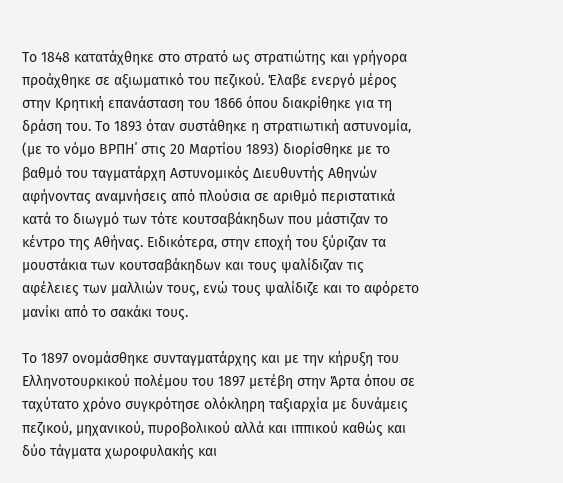Το 1848 κατατάχθηκε στο στρατό ως στρατιώτης και γρήγορα προάχθηκε σε αξιωματικό του πεζικού. Έλαβε ενεργό μέρος στην Κρητική επανάσταση του 1866 όπου διακρίθηκε για τη δράση του. Το 1893 όταν συστάθηκε η στρατιωτική αστυνομία, (με το νόμο ΒΡΠΗ΄ στις 20 Μαρτίου 1893) διορίσθηκε με το βαθμό του ταγματάρχη Αστυνομικός Διευθυντής Αθηνών αφήνοντας αναμνήσεις από πλούσια σε αριθμό περιστατικά κατά το διωγμό των τότε κουτσαβάκηδων που μάστιζαν το κέντρο της Αθήνας. Ειδικότερα, στην εποχή του ξύριζαν τα μουστάκια των κουτσαβάκηδων και τους ψαλίδιζαν τις αφέλειες των μαλλιών τους, ενώ τους ψαλίδιζε και το αφόρετο μανίκι από το σακάκι τους.

Το 1897 ονομάσθηκε συνταγματάρχης και με την κήρυξη του Ελληνοτουρκικού πολέμου του 1897 μετέβη στην Άρτα όπου σε ταχύτατο χρόνο συγκρότησε ολόκληρη ταξιαρχία με δυνάμεις πεζικού, μηχανικού, πυροβολικού αλλά και ιππικού καθώς και δύο τάγματα χωροφυλακής και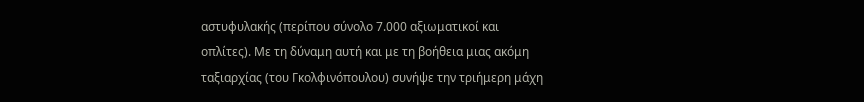αστυφυλακής (περίπου σύνολο 7.000 αξιωματικοί και οπλίτες). Με τη δύναμη αυτή και με τη βοήθεια μιας ακόμη ταξιαρχίας (του Γκολφινόπουλου) συνήψε την τριήμερη μάχη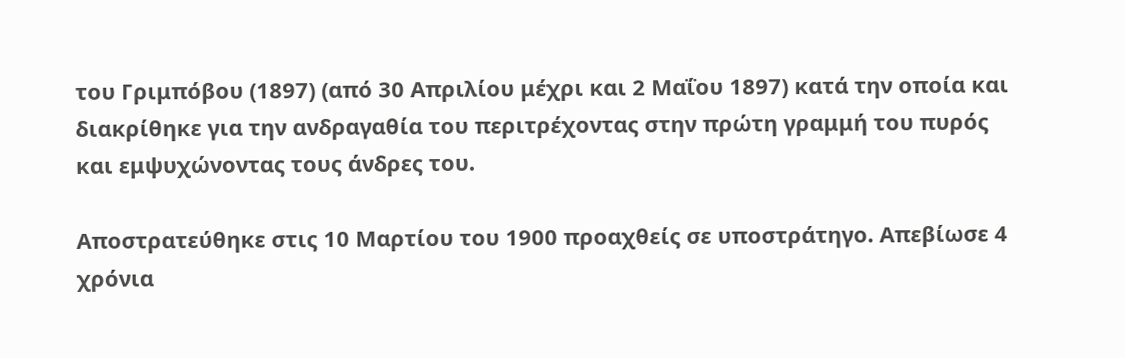του Γριμπόβου (1897) (από 30 Απριλίου μέχρι και 2 Μαΐου 1897) κατά την οποία και διακρίθηκε για την ανδραγαθία του περιτρέχοντας στην πρώτη γραμμή του πυρός και εμψυχώνοντας τους άνδρες του.

Αποστρατεύθηκε στις 10 Μαρτίου του 1900 προαχθείς σε υποστράτηγο. Απεβίωσε 4 χρόνια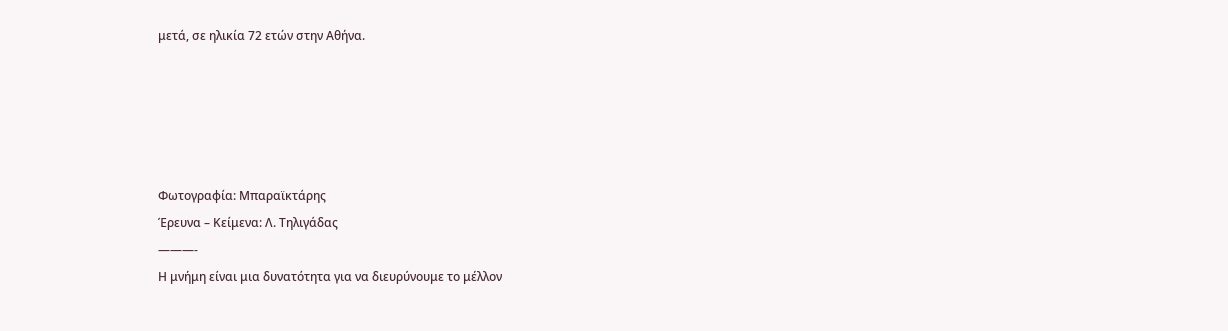μετά, σε ηλικία 72 ετών στην Αθήνα.





Φωτογραφία: Μπαραϊκτάρης
Έρευνα – Κείμενα: Λ. Τηλιγάδας
———-
Η μνήμη είναι μια δυνατότητα για να διευρύνουμε το μέλλον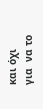και όχι για  να το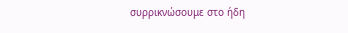συρρικνώσουμε στο ήδη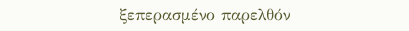ξεπερασμένο παρελθόν